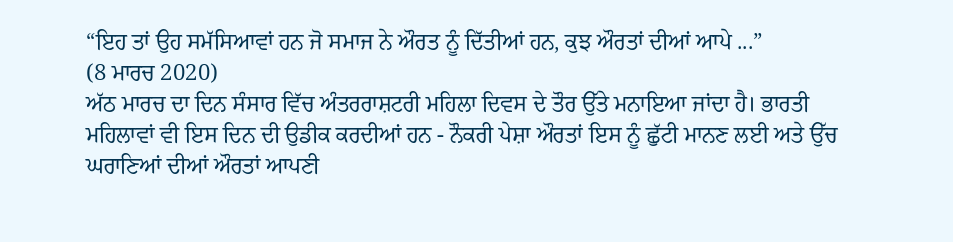“ਇਹ ਤਾਂ ਉਹ ਸਮੱਸਿਆਵਾਂ ਹਨ ਜੋ ਸਮਾਜ ਨੇ ਔਰਤ ਨੂੰ ਦਿੱਤੀਆਂ ਹਨ, ਕੁਝ ਔਰਤਾਂ ਦੀਆਂ ਆਪੇ ...”
(8 ਮਾਰਚ 2020)
ਅੱਠ ਮਾਰਚ ਦਾ ਦਿਨ ਸੰਸਾਰ ਵਿੱਚ ਅੰਤਰਰਾਸ਼ਟਰੀ ਮਹਿਲਾ ਦਿਵਸ ਦੇ ਤੌਰ ਉੱਤੇ ਮਨਾਇਆ ਜਾਂਦਾ ਹੈ। ਭਾਰਤੀ ਮਹਿਲਾਵਾਂ ਵੀ ਇਸ ਦਿਨ ਦੀ ਉਡੀਕ ਕਰਦੀਆਂ ਹਨ - ਨੌਕਰੀ ਪੇਸ਼ਾ ਔਰਤਾਂ ਇਸ ਨੂੰ ਛੁੱਟੀ ਮਾਨਣ ਲਈ ਅਤੇ ਉੱਚ ਘਰਾਣਿਆਂ ਦੀਆਂ ਔਰਤਾਂ ਆਪਣੀ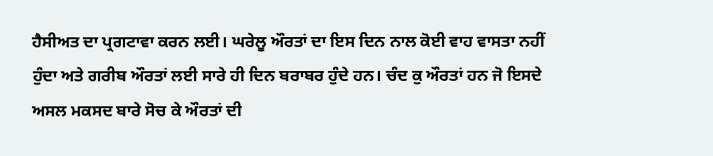ਹੈਸੀਅਤ ਦਾ ਪ੍ਰਗਟਾਵਾ ਕਰਨ ਲਈ। ਘਰੇਲੂ ਔਰਤਾਂ ਦਾ ਇਸ ਦਿਨ ਨਾਲ ਕੋਈ ਵਾਹ ਵਾਸਤਾ ਨਹੀਂ ਹੁੰਦਾ ਅਤੇ ਗਰੀਬ ਔਰਤਾਂ ਲਈ ਸਾਰੇ ਹੀ ਦਿਨ ਬਰਾਬਰ ਹੁੰਦੇ ਹਨ। ਚੰਦ ਕੁ ਔਰਤਾਂ ਹਨ ਜੋ ਇਸਦੇ ਅਸਲ ਮਕਸਦ ਬਾਰੇ ਸੋਚ ਕੇ ਔਰਤਾਂ ਦੀ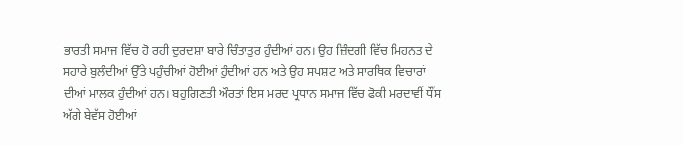ਭਾਰਤੀ ਸਮਾਜ ਵਿੱਚ ਹੋ ਰਹੀ ਦੁਰਦਸ਼ਾ ਬਾਰੇ ਚਿੰਤਾਤੁਰ ਹੁੰਦੀਆਂ ਹਨ। ਉਹ ਜ਼ਿੰਦਗੀ ਵਿੱਚ ਮਿਹਨਤ ਦੇ ਸਹਾਰੇ ਬੁਲੰਦੀਆਂ ਉੱਤੇ ਪਹੁੰਚੀਆਂ ਹੋਈਆਂ ਹੁੰਦੀਆਂ ਹਨ ਅਤੇ ਉਹ ਸਪਸ਼ਟ ਅਤੇ ਸਾਰਥਿਕ ਵਿਚਾਰਾਂ ਦੀਆਂ ਮਾਲਕ ਹੁੰਦੀਆਂ ਹਨ। ਬਹੁਗਿਣਤੀ ਔਰਤਾਂ ਇਸ ਮਰਦ ਪ੍ਰਧਾਨ ਸਮਾਜ ਵਿੱਚ ਫੋਕੀ ਮਰਦਾਵੀਂ ਧੌਂਸ ਅੱਗੇ ਬੇਵੱਸ ਹੋਈਆਂ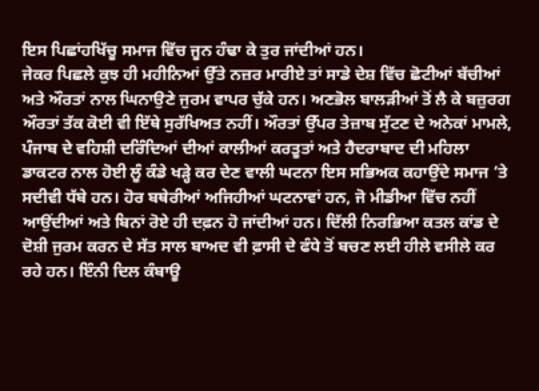ਇਸ ਪਿਛਾਂਹਖਿੱਚੂ ਸਮਾਜ ਵਿੱਚ ਜੂਨ ਹੰਢਾ ਕੇ ਤੁਰ ਜਾਂਦੀਆਂ ਹਨ।
ਜੇਕਰ ਪਿਛਲੇ ਕੁਝ ਹੀ ਮਹੀਨਿਆਂ ਉੱਤੇ ਨਜ਼ਰ ਮਾਰੀਏ ਤਾਂ ਸਾਡੇ ਦੇਸ਼ ਵਿੱਚ ਛੋਟੀਆਂ ਬੱਚੀਆਂ ਅਤੇ ਔਰਤਾਂ ਨਾਲ ਘਿਨਾਉਣੇ ਜੁਰਮ ਵਾਪਰ ਚੁੱਕੇ ਹਨ। ਅਣਭੋਲ ਬਾਲੜੀਆਂ ਤੋਂ ਲੈ ਕੇ ਬਜ਼ੁਰਗ ਔਰਤਾਂ ਤੱਕ ਕੋਈ ਵੀ ਇੱਥੇ ਸੁਰੱਖਿਅਤ ਨਹੀਂ। ਔਰਤਾਂ ਉੱਪਰ ਤੇਜ਼ਾਬ ਸੁੱਟਣ ਦੇ ਅਨੇਕਾਂ ਮਾਮਲੇ, ਪੰਜਾਬ ਦੇ ਵਹਿਸ਼ੀ ਦਰਿੰਦਿਆਂ ਦੀਆਂ ਕਾਲੀਆਂ ਕਰਤੂਤਾਂ ਅਤੇ ਹੈਦਰਾਬਾਦ ਦੀ ਮਹਿਲਾ ਡਾਕਟਰ ਨਾਲ ਹੋਈ ਲੂੰ ਕੰਡੇ ਖੜ੍ਹੇ ਕਰ ਦੇਣ ਵਾਲੀ ਘਟਨਾ ਇਸ ਸਭਿਅਕ ਕਹਾਉਂਦੇ ਸਮਾਜ ’ਤੇ ਸਦੀਵੀ ਧੱਬੇ ਹਨ। ਹੋਰ ਬਥੇਰੀਆਂ ਅਜਿਹੀਆਂ ਘਟਨਾਵਾਂ ਹਨ, ਜੋ ਮੀਡੀਆ ਵਿੱਚ ਨਹੀਂ ਆਉਂਦੀਆਂ ਅਤੇ ਬਿਨਾਂ ਰੋਏ ਹੀ ਦਫ਼ਨ ਹੋ ਜਾਂਦੀਆਂ ਹਨ। ਦਿੱਲੀ ਨਿਰਭਿਆ ਕਤਲ ਕਾਂਡ ਦੇ ਦੋਸ਼ੀ ਜੁਰਮ ਕਰਨ ਦੇ ਸੱਤ ਸਾਲ ਬਾਅਦ ਵੀ ਫ਼ਾਸੀ ਦੇ ਫੰਧੇ ਤੋਂ ਬਚਣ ਲਈ ਹੀਲੇ ਵਸੀਲੇ ਕਰ ਰਹੇ ਹਨ। ਇੰਨੀ ਦਿਲ ਕੰਬਾਊ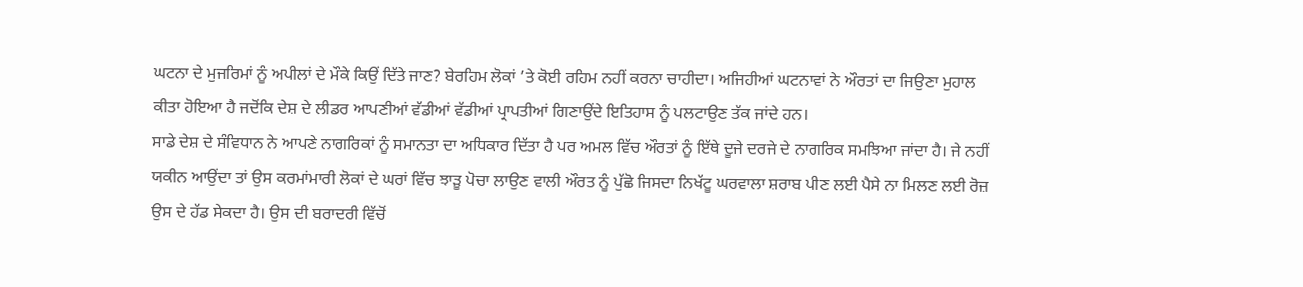ਘਟਨਾ ਦੇ ਮੁਜਰਿਮਾਂ ਨੂੰ ਅਪੀਲਾਂ ਦੇ ਮੌਕੇ ਕਿਉਂ ਦਿੱਤੇ ਜਾਣ? ਬੇਰਹਿਮ ਲੋਕਾਂ ’ਤੇ ਕੋਈ ਰਹਿਮ ਨਹੀਂ ਕਰਨਾ ਚਾਹੀਦਾ। ਅਜਿਹੀਆਂ ਘਟਨਾਵਾਂ ਨੇ ਔਰਤਾਂ ਦਾ ਜਿਉਣਾ ਮੁਹਾਲ ਕੀਤਾ ਹੋਇਆ ਹੈ ਜਦੋਂਕਿ ਦੇਸ਼ ਦੇ ਲੀਡਰ ਆਪਣੀਆਂ ਵੱਡੀਆਂ ਵੱਡੀਆਂ ਪ੍ਰਾਪਤੀਆਂ ਗਿਣਾਉਂਦੇ ਇਤਿਹਾਸ ਨੂੰ ਪਲਟਾਉਣ ਤੱਕ ਜਾਂਦੇ ਹਨ।
ਸਾਡੇ ਦੇਸ਼ ਦੇ ਸੰਵਿਧਾਨ ਨੇ ਆਪਣੇ ਨਾਗਰਿਕਾਂ ਨੂੰ ਸਮਾਨਤਾ ਦਾ ਅਧਿਕਾਰ ਦਿੱਤਾ ਹੈ ਪਰ ਅਮਲ ਵਿੱਚ ਔਰਤਾਂ ਨੂੰ ਇੱਥੇ ਦੂਜੇ ਦਰਜੇ ਦੇ ਨਾਗਰਿਕ ਸਮਝਿਆ ਜਾਂਦਾ ਹੈ। ਜੇ ਨਹੀਂ ਯਕੀਨ ਆਉਂਦਾ ਤਾਂ ਉਸ ਕਰਮਾਂਮਾਰੀ ਲੋਕਾਂ ਦੇ ਘਰਾਂ ਵਿੱਚ ਝਾੜੂ ਪੋਚਾ ਲਾਉਣ ਵਾਲੀ ਔਰਤ ਨੂੰ ਪੁੱਛੋ ਜਿਸਦਾ ਨਿਖੱਟੂ ਘਰਵਾਲਾ ਸ਼ਰਾਬ ਪੀਣ ਲਈ ਪੈਸੇ ਨਾ ਮਿਲਣ ਲਈ ਰੋਜ਼ ਉਸ ਦੇ ਹੱਡ ਸੇਕਦਾ ਹੈ। ਉਸ ਦੀ ਬਰਾਦਰੀ ਵਿੱਚੋਂ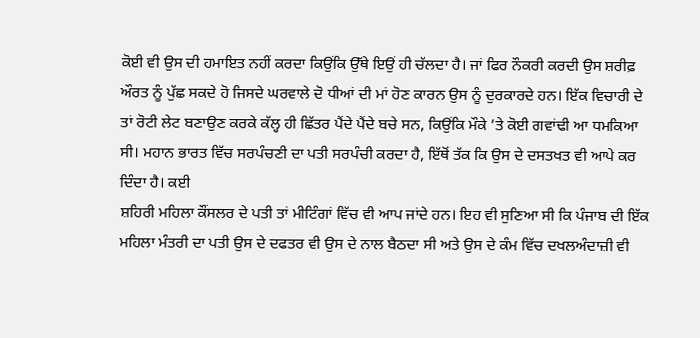ਕੋਈ ਵੀ ਉਸ ਦੀ ਹਮਾਇਤ ਨਹੀਂ ਕਰਦਾ ਕਿਉਂਕਿ ਉੱਥੇ ਇਉਂ ਹੀ ਚੱਲਦਾ ਹੈ। ਜਾਂ ਫਿਰ ਨੌਕਰੀ ਕਰਦੀ ਉਸ ਸ਼ਰੀਫ਼ ਔਰਤ ਨੂੰ ਪੁੱਛ ਸਕਦੇ ਹੋ ਜਿਸਦੇ ਘਰਵਾਲੇ ਦੋ ਧੀਆਂ ਦੀ ਮਾਂ ਹੋਣ ਕਾਰਨ ਉਸ ਨੂੰ ਦੁਰਕਾਰਦੇ ਹਨ। ਇੱਕ ਵਿਚਾਰੀ ਦੇ ਤਾਂ ਰੋਟੀ ਲੇਟ ਬਣਾਉਣ ਕਰਕੇ ਕੱਲ੍ਹ ਹੀ ਛਿੱਤਰ ਪੈਂਦੇ ਪੈਂਦੇ ਬਚੇ ਸਨ, ਕਿਉਂਕਿ ਮੌਕੇ ’ਤੇ ਕੋਈ ਗਵਾਂਢੀ ਆ ਧਮਕਿਆ ਸੀ। ਮਹਾਨ ਭਾਰਤ ਵਿੱਚ ਸਰਪੰਚਣੀ ਦਾ ਪਤੀ ਸਰਪੰਚੀ ਕਰਦਾ ਹੈ, ਇੱਥੋਂ ਤੱਕ ਕਿ ਉਸ ਦੇ ਦਸਤਖਤ ਵੀ ਆਪੇ ਕਰ ਦਿੰਦਾ ਹੈ। ਕਈ
ਸ਼ਹਿਰੀ ਮਹਿਲਾ ਕੌਂਸਲਰ ਦੇ ਪਤੀ ਤਾਂ ਮੀਟਿੰਗਾਂ ਵਿੱਚ ਵੀ ਆਪ ਜਾਂਦੇ ਹਨ। ਇਹ ਵੀ ਸੁਣਿਆ ਸੀ ਕਿ ਪੰਜਾਬ ਦੀ ਇੱਕ ਮਹਿਲਾ ਮੰਤਰੀ ਦਾ ਪਤੀ ਉਸ ਦੇ ਦਫਤਰ ਵੀ ਉਸ ਦੇ ਨਾਲ ਬੈਠਦਾ ਸੀ ਅਤੇ ਉਸ ਦੇ ਕੰਮ ਵਿੱਚ ਦਖਲਅੰਦਾਜ਼ੀ ਵੀ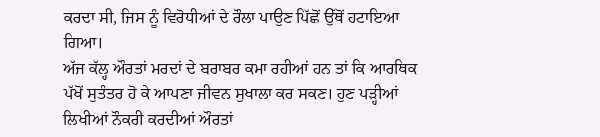ਕਰਦਾ ਸੀ, ਜਿਸ ਨੂੰ ਵਿਰੋਧੀਆਂ ਦੇ ਰੌਲਾ ਪਾਉਣ ਪਿੱਛੋਂ ਉੱਥੋਂ ਹਟਾਇਆ ਗਿਆ।
ਅੱਜ ਕੱਲ੍ਹ ਔਰਤਾਂ ਮਰਦਾਂ ਦੇ ਬਰਾਬਰ ਕਮਾ ਰਹੀਆਂ ਹਨ ਤਾਂ ਕਿ ਆਰਥਿਕ ਪੱਖੋਂ ਸੁਤੰਤਰ ਹੋ ਕੇ ਆਪਣਾ ਜੀਵਨ ਸੁਖਾਲਾ ਕਰ ਸਕਣ। ਹੁਣ ਪੜ੍ਹੀਆਂ ਲਿਖੀਆਂ ਨੌਕਰੀ ਕਰਦੀਆਂ ਔਰਤਾਂ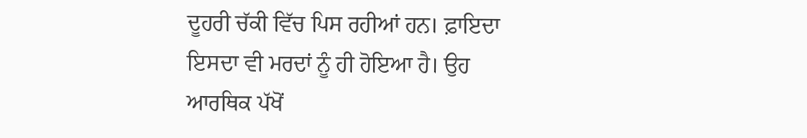ਦੂਹਰੀ ਚੱਕੀ ਵਿੱਚ ਪਿਸ ਰਹੀਆਂ ਹਨ। ਫ਼ਾਇਦਾ ਇਸਦਾ ਵੀ ਮਰਦਾਂ ਨੂੰ ਹੀ ਹੋਇਆ ਹੈ। ਉਹ ਆਰਥਿਕ ਪੱਖੋਂ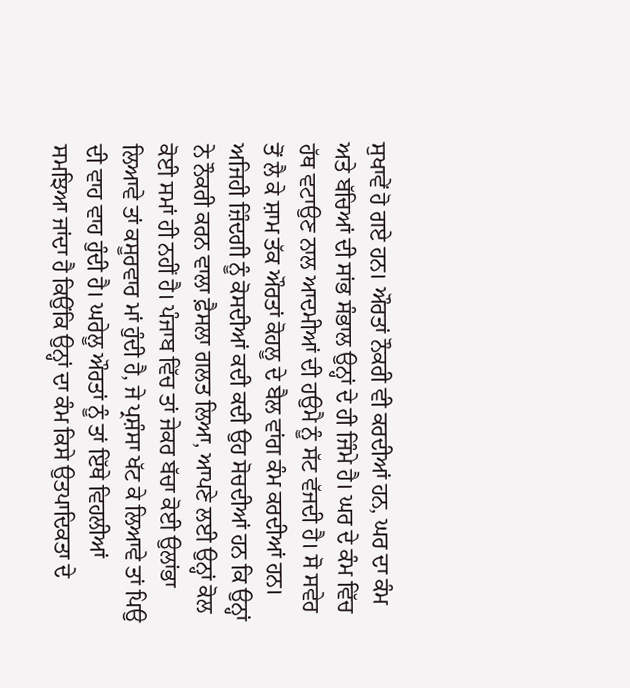ਸੁਖਾਵੇਂ ਹੋ ਗਏ ਹਨ। ਔਰਤਾਂ ਨੌਕਰੀ ਵੀ ਕਰਦੀਆਂ ਹਨ, ਘਰ ਦਾ ਕੰਮ ਅਤੇ ਬੱਚਿਆਂ ਦੀ ਸਾਂਭ ਸੰਭਾਲ ਉਨ੍ਹਾਂ ਦੇ ਹੀ ਜਿੰਮੇ ਹੈ। ਘਰ ਦੇ ਕੰਮ ਵਿੱਚ ਹੱਥ ਵਟਾਉਣ ਨਾਲ ਆਦਮੀਆਂ ਦੀ ਹਉਮੈ ਨੂੰ ਸੱਟ ਵੱਜਦੀ ਹੈ। ਸੋ ਸਵੇਰ ਤੋਂ ਲੈ ਕੇ ਸ਼ਾਮ ਤੱਕ ਔਰਤਾਂ ਕੋਹਲੂ ਦੇ ਬੈਲ ਵਾਂਗ ਕੰਮ ਕਰਦੀਆਂ ਹਨ। ਅਜਿਹੀ ਜ਼ਿੰਦਗੀ ਨੂੰ ਕੋਸਦੀਆਂ ਕਦੀ ਕਦੀ ਉਹ ਸੋਚਦੀਆਂ ਹਨ ਕਿ ਉਨ੍ਹਾਂ ਨੇ ਨੌਕਰੀ ਕਰਨ ਵਾਲਾ ਫ਼ੈਸਲਾ ਗਲਤ ਲਿਆ, ਆਪਣੇ ਲਈ ਉਨ੍ਹਾਂ ਕੋਲ ਕੋਈ ਸਮਾਂ ਹੀ ਨਹੀਂ ਹੈ। ਪੰਜਾਬ ਵਿੱਚ ਤਾਂ ਜੇਕਰ ਬੱਚਾ ਕੋਈ ਉਲਾਂਭਾ ਲਿਆਵੇ ਤਾਂ ਕਸੂਰਵਾਰ ਮਾਂ ਹੁੰਦੀ ਹੈ, ਜੇ ਪ੍ਰਸ਼ੰਸਾ ਖੱਟ ਕੇ ਲਿਆਵੇ ਤਾਂ ਪਿਉ ਦੀ ਵਾਹ ਵਾਹ ਹੁੰਦੀ ਹੈ। ਘਰੇਲੂ ਔਰਤਾਂ ਨੂੰ ਤਾਂ ਇੱਥੇ ਵਿਹਲੀਆਂ ਸਮਝਿਆ ਜਾਂਦਾ ਹੈ ਕਿਉਂਕਿ ਉਨ੍ਹਾਂ ਦਾ ਕੰਮ ਕਿਸੇ ਉਤਪਾਦਿਕਤਾ ਦੇ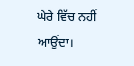ਘੇਰੇ ਵਿੱਚ ਨਹੀਂ ਆਉਂਦਾ।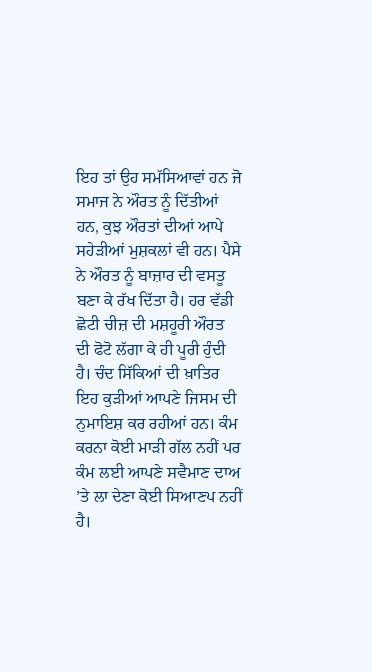ਇਹ ਤਾਂ ਉਹ ਸਮੱਸਿਆਵਾਂ ਹਨ ਜੋ ਸਮਾਜ ਨੇ ਔਰਤ ਨੂੰ ਦਿੱਤੀਆਂ ਹਨ, ਕੁਝ ਔਰਤਾਂ ਦੀਆਂ ਆਪੇ ਸਹੇੜੀਆਂ ਮੁਸ਼ਕਲਾਂ ਵੀ ਹਨ। ਪੈਸੇ ਨੇ ਔਰਤ ਨੂੰ ਬਾਜ਼ਾਰ ਦੀ ਵਸਤੂ ਬਣਾ ਕੇ ਰੱਖ ਦਿੱਤਾ ਹੈ। ਹਰ ਵੱਡੀ ਛੋਟੀ ਚੀਜ਼ ਦੀ ਮਸ਼ਹੂਰੀ ਔਰਤ ਦੀ ਫੋਟੋ ਲੱਗਾ ਕੇ ਹੀ ਪੂਰੀ ਹੁੰਦੀ ਹੈ। ਚੰਦ ਸਿੱਕਿਆਂ ਦੀ ਖ਼ਾਤਿਰ ਇਹ ਕੁੜੀਆਂ ਆਪਣੇ ਜਿਸਮ ਦੀ ਨੁਮਾਇਸ਼ ਕਰ ਰਹੀਆਂ ਹਨ। ਕੰਮ ਕਰਨਾ ਕੋਈ ਮਾੜੀ ਗੱਲ ਨਹੀਂ ਪਰ ਕੰਮ ਲਈ ਆਪਣੇ ਸਵੈਮਾਣ ਦਾਅ ’ਤੇ ਲਾ ਦੇਣਾ ਕੋਈ ਸਿਆਣਪ ਨਹੀਂ ਹੈ।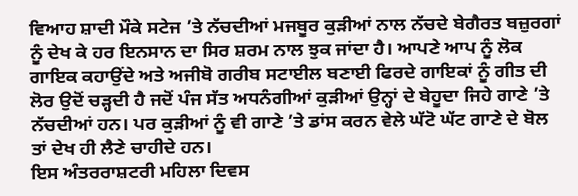ਵਿਆਹ ਸ਼ਾਦੀ ਮੌਕੇ ਸਟੇਜ ’ਤੇ ਨੱਚਦੀਆਂ ਮਜਬੂਰ ਕੁੜੀਆਂ ਨਾਲ ਨੱਚਦੇ ਬੇਗੈਰਤ ਬਜ਼ੁਰਗਾਂ ਨੂੰ ਦੇਖ ਕੇ ਹਰ ਇਨਸਾਨ ਦਾ ਸਿਰ ਸ਼ਰਮ ਨਾਲ ਝੁਕ ਜਾਂਦਾ ਹੈ। ਆਪਣੇ ਆਪ ਨੂੰ ਲੋਕ ਗਾਇਕ ਕਹਾਉਂਦੇ ਅਤੇ ਅਜੀਬੋ ਗਰੀਬ ਸਟਾਈਲ ਬਣਾਈ ਫਿਰਦੇ ਗਾਇਕਾਂ ਨੂੰ ਗੀਤ ਦੀ ਲੋਰ ਉਦੋਂ ਚੜ੍ਹਦੀ ਹੈ ਜਦੋਂ ਪੰਜ ਸੱਤ ਅਧਨੰਗੀਆਂ ਕੁੜੀਆਂ ਉਨ੍ਹਾਂ ਦੇ ਬੇਹੂਦਾ ਜਿਹੇ ਗਾਣੇ ’ਤੇ ਨੱਚਦੀਆਂ ਹਨ। ਪਰ ਕੁੜੀਆਂ ਨੂੰ ਵੀ ਗਾਣੇ ’ਤੇ ਡਾਂਸ ਕਰਨ ਵੇਲੇ ਘੱਟੋ ਘੱਟ ਗਾਣੇ ਦੇ ਬੋਲ ਤਾਂ ਦੇਖ ਹੀ ਲੈਣੇ ਚਾਹੀਦੇ ਹਨ।
ਇਸ ਅੰਤਰਰਾਸ਼ਟਰੀ ਮਹਿਲਾ ਦਿਵਸ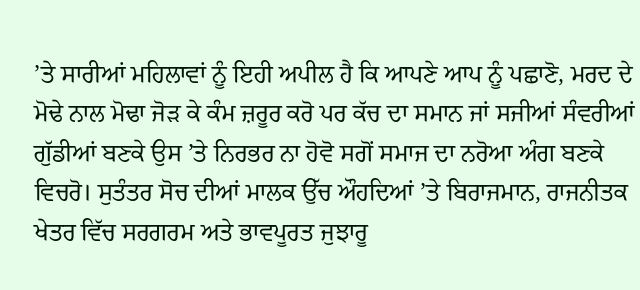’ਤੇ ਸਾਰੀਆਂ ਮਹਿਲਾਵਾਂ ਨੂੰ ਇਹੀ ਅਪੀਲ ਹੈ ਕਿ ਆਪਣੇ ਆਪ ਨੂੰ ਪਛਾਣੋ, ਮਰਦ ਦੇ ਮੋਢੇ ਨਾਲ ਮੋਢਾ ਜੋੜ ਕੇ ਕੰਮ ਜ਼ਰੂਰ ਕਰੋ ਪਰ ਕੱਚ ਦਾ ਸਮਾਨ ਜਾਂ ਸਜੀਆਂ ਸੰਵਰੀਆਂ ਗੁੱਡੀਆਂ ਬਣਕੇ ਉਸ ’ਤੇ ਨਿਰਭਰ ਨਾ ਹੋਵੋ ਸਗੋਂ ਸਮਾਜ ਦਾ ਨਰੋਆ ਅੰਗ ਬਣਕੇ ਵਿਚਰੋ। ਸੁਤੰਤਰ ਸੋਚ ਦੀਆਂ ਮਾਲਕ ਉੱਚ ਔਹਦਿਆਂ ’ਤੇ ਬਿਰਾਜਮਾਨ, ਰਾਜਨੀਤਕ ਖੇਤਰ ਵਿੱਚ ਸਰਗਰਮ ਅਤੇ ਭਾਵਪੂਰਤ ਜੁਝਾਰੂ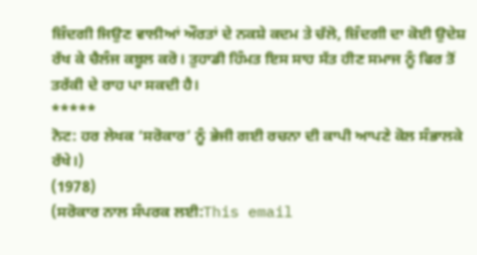ਜ਼ਿੰਦਗੀ ਜਿਉਣ ਵਾਲੀਆਂ ਔਰਤਾਂ ਦੇ ਨਕਸ਼ੇ ਕਦਮ ਤੇ ਚੱਲੋ, ਜ਼ਿੰਦਗੀ ਦਾ ਕੋਈ ਉਦੇਸ਼ ਰੱਖ ਕੇ ਚੈਲੰਜ ਕਬੂਲ ਕਰੋ। ਤੁਹਾਡੀ ਹਿੰਮਤ ਇਸ ਸਾਹ ਸੱਤ ਹੀਣ ਸਮਾਜ ਨੂੰ ਫਿਰ ਤੋਂ ਤਰੱਕੀ ਦੇ ਰਾਹ ਪਾ ਸਕਦੀ ਹੈ।
*****
ਨੋਟ: ਹਰ ਲੇਖਕ ‘ਸਰੋਕਾਰ’ ਨੂੰ ਭੇਜੀ ਗਈ ਰਚਨਾ ਦੀ ਕਾਪੀ ਆਪਣੇ ਕੋਲ ਸੰਭਾਲਕੇ ਰੱਖੇ।)
(1978)
(ਸਰੋਕਾਰ ਨਾਲ ਸੰਪਰਕ ਲਈ:This email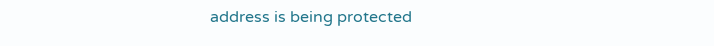address is being protected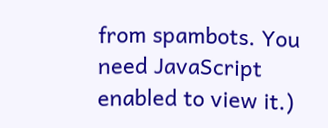from spambots. You need JavaScript enabled to view it.)